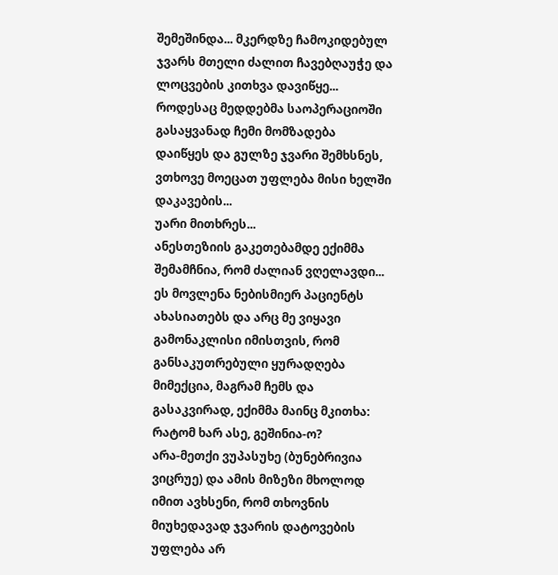შემეშინდა... მკერდზე ჩამოკიდებულ ჯვარს მთელი ძალით ჩავებღაუჭე და ლოცვების კითხვა დავიწყე...
როდესაც მედდებმა საოპერაციოში გასაყვანად ჩემი მომზადება დაიწყეს და გულზე ჯვარი შემხსნეს, ვთხოვე მოეცათ უფლება მისი ხელში დაკავების...
უარი მითხრეს...
ანესთეზიის გაკეთებამდე ექიმმა შემამჩნია, რომ ძალიან ვღელავდი... ეს მოვლენა ნებისმიერ პაციენტს ახასიათებს და არც მე ვიყავი გამონაკლისი იმისთვის, რომ განსაკუთრებული ყურადღება მიმექცია, მაგრამ ჩემს და გასაკვირად, ექიმმა მაინც მკითხა: რატომ ხარ ასე, გეშინია-ო?
არა-მეთქი ვუპასუხე (ბუნებრივია ვიცრუე) და ამის მიზეზი მხოლოდ იმით ავხსენი, რომ თხოვნის მიუხედავად ჯვარის დატოვების უფლება არ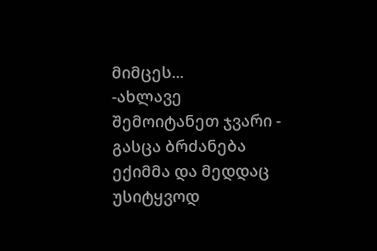მიმცეს...
-ახლავე შემოიტანეთ ჯვარი - გასცა ბრძანება ექიმმა და მედდაც უსიტყვოდ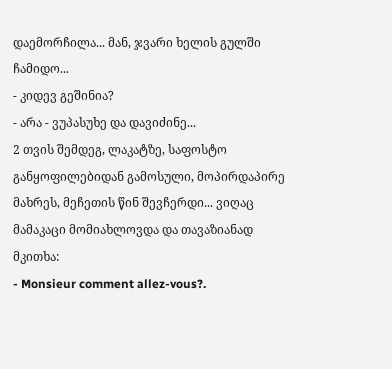დაემორჩილა... მან, ჯვარი ხელის გულში ჩამიდო...
- კიდევ გეშინია?
- არა - ვუპასუხე და დავიძინე...
2 თვის შემდეგ, ლაკატზე, საფოსტო განყოფილებიდან გამოსული, მოპირდაპირე მახრეს, მეჩეთის წინ შევჩერდი... ვიღაც მამაკაცი მომიახლოვდა და თავაზიანად მკითხა:
- Monsieur comment allez-vous?.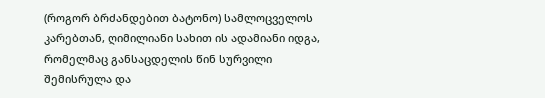(როგორ ბრძანდებით ბატონო) სამლოცველოს კარებთან, ღიმილიანი სახით ის ადამიანი იდგა, რომელმაც განსაცდელის წინ სურვილი შემისრულა და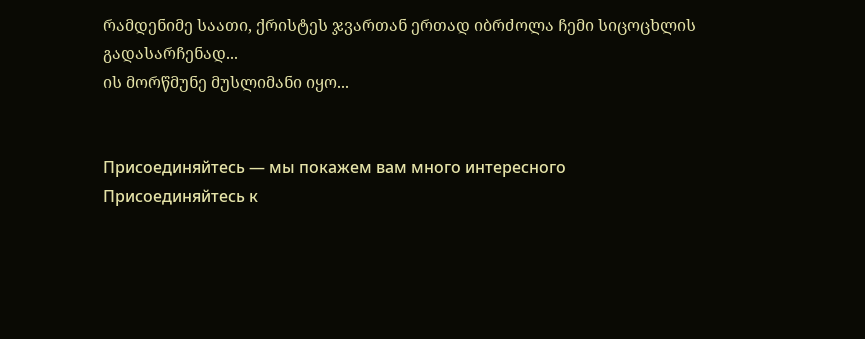რამდენიმე საათი, ქრისტეს ჯვართან ერთად იბრძოლა ჩემი სიცოცხლის გადასარჩენად...
ის მორწმუნე მუსლიმანი იყო...


Присоединяйтесь — мы покажем вам много интересного
Присоединяйтесь к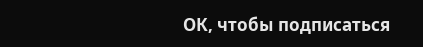ОК, чтобы подписаться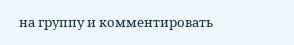на группу и комментировать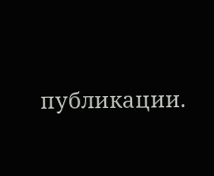публикации.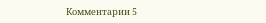Комментарии 5